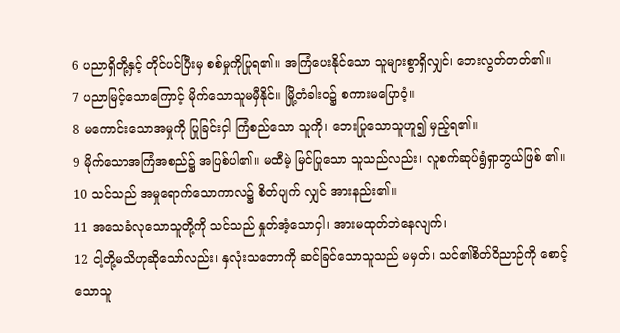6 ပညာရှိတို့နှင့် တိုင်ပင်ပြီးမှ စစ်မှုကိုပြုရ၏။ အကြံပေးနိုင်သော သူများစွာရှိလျှင်၊ ဘေးလွတ်တတ်၏။
7 ပညာမြင့်သောကြောင့် မိုက်သောသူမမှီနိုင်။ မြို့တံခါးဝ၌ စကားမပြောဝံ့။
8 မကောင်းသောအမှုကို ပြုခြင်းငှါ ကြံစည်သော သူကို၊ ဘေးပြုသောသူဟူ၍ မှည့်ရ၏။
9 မိုက်သောအကြံအစည်၌ အပြစ်ပါ၏။ မထီမဲ့ မြင်ပြုသော သူသည်လည်း၊ လူစက်ဆုပ်ရွံရှာဘွယ်ဖြစ် ၏။
10 သင်သည် အမှုရောက်သောကာလ၌ စိတ်ပျက် လျှင် အားနည်း၏။
11 အသေခံလုသောသူတို့ကို သင်သည် နှုတ်အံ့သောငှါ၊ အားမထုတ်ဘဲနေလျက်၊
12 ငါ့တို့မသိဟုဆိုသော်လည်း၊ နှလုံးသဘောကို ဆင်ခြင်သောသူသည် မမှတ်၊ သင်၏စိတ်ဝိညာဉ်ကို စောင့်သောသူ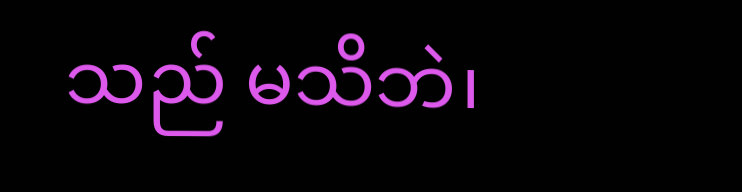သည် မသိဘဲ၊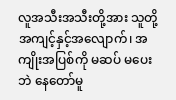လူအသီးအသီးတို့အား သူတို့အကျင့်နှင့်အလျောက်၊ အကျိုးအပြစ်ကို မဆပ် မပေးဘဲ နေတော်မူ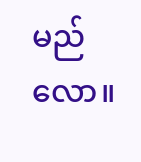မည်လော။